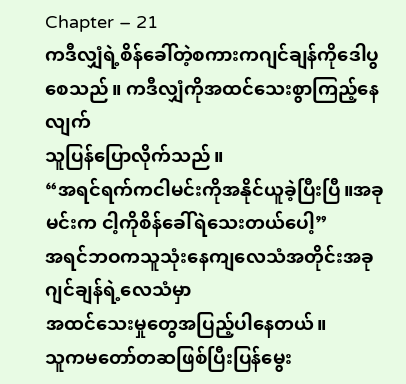Chapter – 21
ကဒီလျှံရဲ့စိန်ခေါ်တဲ့စကားကဂျင်ချန်ကိုဒေါပွစေသည်။ ကဒီလျှံကိုအထင်သေးစွာကြည့်နေလျက်
သူပြန်ပြောလိုက်သည်။
“အရင်ရက်ကငါမင်းကိုအနိုင်ယူခဲ့ပြီးပြီ။အခုမင်းက ငါ့ကိုစိန်ခေါ်ရဲသေးတယ်ပေါ့”
အရင်ဘဝကသူသုံးနေကျလေသံအတိုင်းအခုဂျင်ချန်ရဲ့လေသံမှာ
အထင်သေးမှုတွေအပြည့်ပါနေတယ်။
သူကမတော်တဆဖြစ်ပြီးပြန်မွေး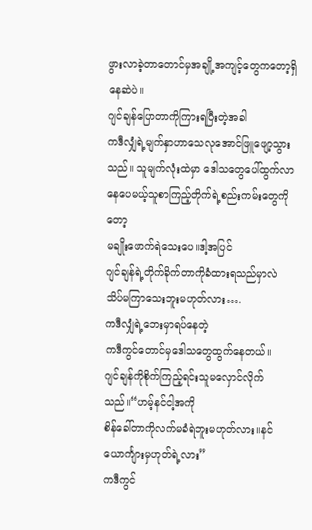ဖွားလာခဲ့တာတောင်မှအချို့အကျင့်တွေကတော့ရှိနေဆဲပဲ။
ဂျင်ချန်ပြောတာကိုကြားရပြီးတဲ့အခါ
ကဒီလျှံရဲ့မျက်နှာဟာသေလုအောင်ဖြူဖျော့သွားသည်။ သူမျက်လုံးထဲမှာ ဒေါသတွေပေါ်ထွက်လာနေပေမယ့်သူစာကြည့်တိုက်ရဲ့စည်းကမ်းတွေကိုတော့
မချိုးဖောက်ရဲသေးပေ။ဒါ့အပြင်
ဂျင်ချန်ရဲ့တိုက်ခိုက်တာကိုခံထားရသည်မှာလဲ သိပ်မကြာသေးဘူးမဟုတ်လား….
ကဒီလျှံရဲ့ဘေးမှာရပ်နေတဲ့
ကဒီကွင်တောင်မှဒေါသတွေထွက်နေတယ်။
ဂျင်ချန်ကိုစိုက်ကြည့်ရင်းသူမလှောင်လိုက်သည်။“ဟမ့်နင်ငါ့အကို
စိန်ခေါ်တာကိုလက်မခံရဲဘူးမဟုတ်လား။နင်ယောင်္ကျားမှဟုတ်ရဲ့လား”
ကဒီကွင်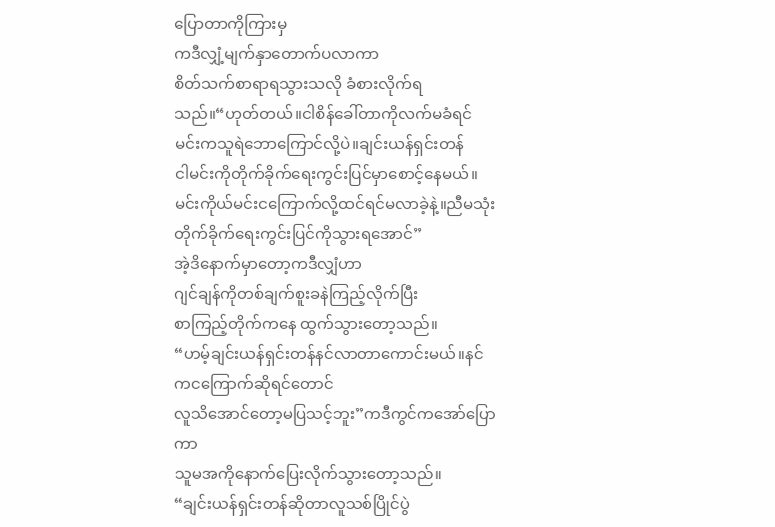ပြောတာကိုကြားမှ
ကဒီလျှံ့မျက်နှာတောက်ပလာကာ
စိတ်သက်စာရာရသွားသလို ခံစားလိုက်ရသည်။“ဟုတ်တယ်။ငါစိန်ခေါ်တာကိုလက်မခံရင်
မင်းကသူရဲဘောကြောင်လို့ပဲ။ချင်းယန်ရှင်းတန်
ငါမင်းကိုတိုက်ခိုက်ရေးကွင်းပြင်မှာစောင့်နေမယ်။
မင်းကိုယ်မင်းငကြောက်လို့ထင်ရင်မလာခဲ့နဲ့။ညီမသုံးတိုက်ခိုက်ရေးကွင်းပြင်ကိုသွားရအောင်”
အဲ့ဒိနောက်မှာတော့ကဒီလျှံဟာ
ဂျင်ချန်ကိုတစ်ချက်စူးခနဲကြည့်လိုက်ပြီး
စာကြည့်တိုက်ကနေ ထွက်သွားတော့သည်။
“ဟမ့်ချင်းယန်ရှင်းတန်နင်လာတာကောင်းမယ်။နင်ကငကြောက်ဆိုရင်တောင်
လူသိအောင်တော့မပြသင့်ဘူး”ကဒီကွင်ကအော်ပြောကာ
သူမအကိုနောက်ပြေးလိုက်သွားတော့သည်။
“ချင်းယန်ရှင်းတန်ဆိုတာလူသစ်ပြိုင်ပွဲ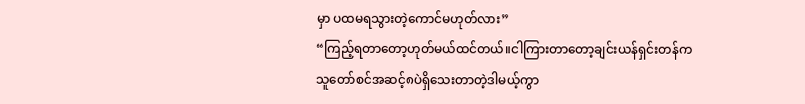မှာ ပထမရသွားတဲ့ကောင်မဟုတ်လား”
“ကြည့်ရတာတော့ဟုတ်မယ်ထင်တယ်။ငါကြားတာတော့ချင်းယန်ရှင်းတန်က
သူတော်စင်အဆင့်၈ပဲရှိသေးတာတဲ့ဒါမယ့်ကွာ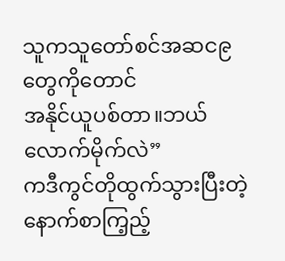သူကသူတော်စင်အဆင၉တွေကိုတောင်
အနိုင်ယူပစ်တာ။ဘယ်လောက်မိုက်လဲ”
ကဒီကွင်တိုထွက်သွားပြီးတဲ့နောက်စာကြ့ည့်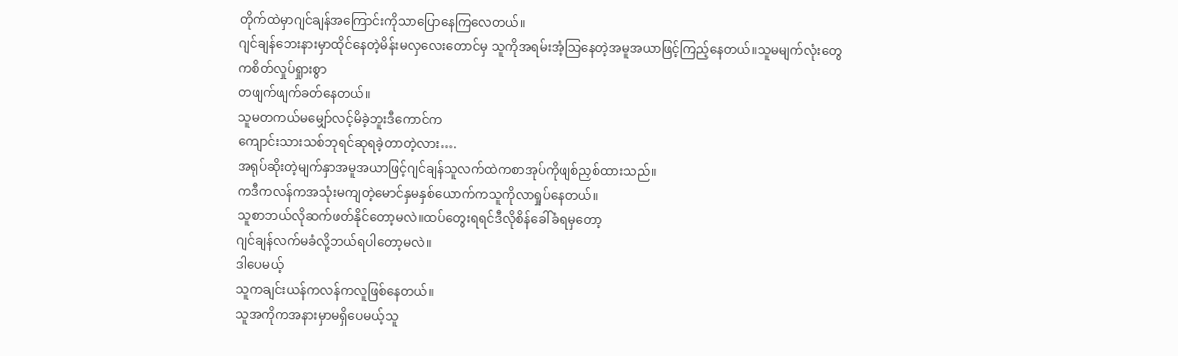တိုက်ထဲမှာဂျင်ချန်အကြောင်းကိုသာပြောနေကြလေတယ်။
ဂျင်ချန်ဘေးနားမှာထိုင်နေတဲ့မိန်းမလှလေးတောင်မှ သူကိုအရမ်းအံ့သြနေတဲ့အမူအယာဖြင့်ကြည့်နေတယ်။သူမမျက်လုံးတွေကစိတ်လှုပ်ရှုားစွာ
တဖျက်ဖျက်ခတ်နေတယ်။
သူမတကယ်မမျှော်လင့်မိခဲ့ဘူးဒီကောင်က
ကျောင်းသားသစ်ဘုရင်ဆုရခဲ့တာတဲ့လား….
အရုပ်ဆိုးတဲ့မျက်နှာအမူအယာဖြင့်ဂျင်ချန်သူလက်ထဲကစာအုပ်ကိုဖျစ်ညှစ်ထားသည်။
ကဒီကလန်ကအသုံးမကျတဲ့မောင်နှမနှစ်ယောက်ကသူကိုလာရှုပ်နေတယ်။
သူစာဘယ်လိုဆက်ဖတ်နိုင်တော့မလဲ။ထပ်တွေးရရင်ဒီလိုစိန်ခေါ်ခံရမှတော့
ဂျင်ချန်လက်မခံလို့ဘယ်ရပါတော့မလဲ။
ဒါပေမယ့်
သူကချင်းယန်ကလန်ကလူဖြစ်နေတယ်။
သူအကိုကအနားမှာမရှိပေမယ့်သူ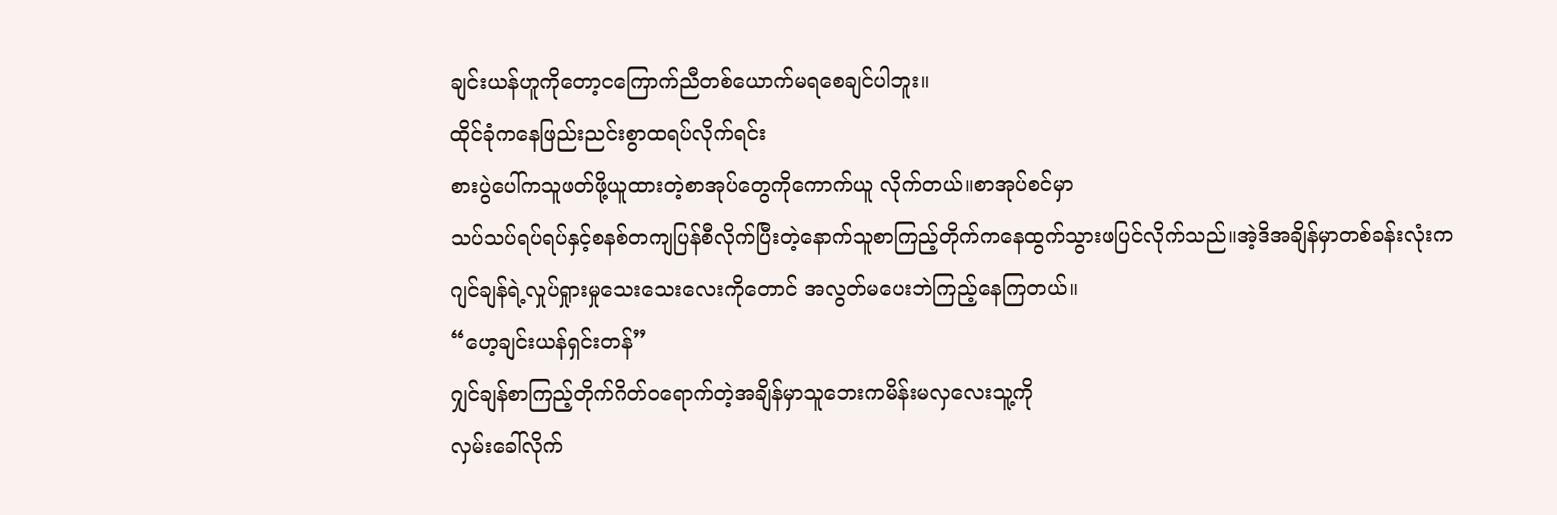ချင်းယန်ဟူကိုတော့ငကြောက်ညီတစ်ယောက်မရစေချင်ပါဘူး။
ထိုင်ခုံကနေဖြည်းညင်းစွာထရပ်လိုက်ရင်း
စားပွဲပေါ်ကသူဖတ်ဖို့ယူထားတဲ့စာအုပ်တွေကိုကောက်ယူ လိုက်တယ်။စာအုပ်စင်မှာ
သပ်သပ်ရပ်ရပ်နှင့်စနစ်တကျပြန်စီလိုက်ပြီးတဲ့နောက်သူစာကြည့်တိုက်ကနေထွက်သွားဖပြင်လိုက်သည်။အဲ့ဒိအချိန်မှာတစ်ခန်းလုံးက
ဂျင်ချန်ရဲ့လှုပ်ရှုားမှုသေးသေးလေးကိုတောင် အလွတ်မပေးဘဲကြည့်နေကြတယ်။
“ဟေ့ချင်းယန်ရှင်းတန်”
ဂျှင်ချန်စာကြည့်တိုက်ဂိတ်ဝရောက်တဲ့အချိန်မှာသူဘေးကမိန်းမလှလေးသူ့ကို
လှမ်းခေါ်လိုက်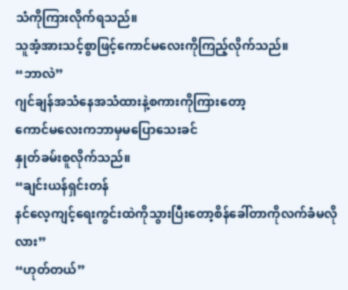သံကိုကြားလိုက်ရသည်။
သူအံ့အားသင့်စွာဖြင့်ကောင်မလေးကိုကြည့်လိုက်သည်။
“ဘာလဲ”
ဂျင်ချန်အသံနေအသံထားနဲ့စကားကိုကြားတော့
ကောင်မလေးကဘာမှမပြောသေးခင်
နှုတ်ခမ်းစူလိုက်သည်။
“ချင်းယန်ရှင်းတန်
နင်လေ့ကျင့်ရေးကွင်းထဲကိုသွားပြီးတော့စိန်ခေါ်တာကိုလက်ခံမလိုလား”
“ဟုတ်တယ်”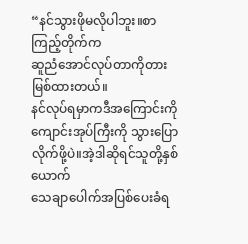“နင်သွားဖိုမလိုပါဘူး။စာကြည့်တိုက်က
ဆူညံအောင်လုပ်တာကိုတားမြစ်ထားတယ်။
နင်လုပ်ရမှာကဒီအကြောင်းကိုကျောင်းအုပ်ကြီးကို သွားပြောလိုက်ဖို့ပဲ။အဲ့ဒါဆိုရင်သူတို့နှစ်ယောက်
သေချာပေါက်အပြစ်ပေးခံရ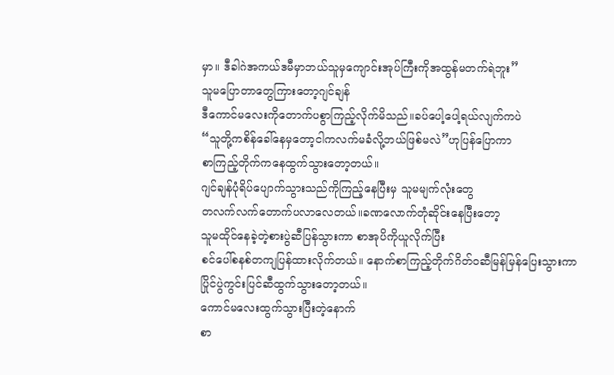မှာ။ ဒီခါဂဲအကယ်ဒမီမှာဘယ်သူမှကျောင်းအုပ်ကြီးကိုအထွန်မတက်ရဲဘူး”
သူမပြောတာတွေကြားတော့ဂျင်ချန်
ဒီကောင်မလေးကိုတောက်ပစွာကြည့်လိုက်မိသည်။ခပ်ပေါ့ပေါ့ရယ်လျက်ကပဲ
“သူတို့ကစိန်ခေါ်နေမှတော့ငါကလက်မခံလို့ဘယ်ဖြစ်မလဲ”ဟုပြန်ပြောကာ
စာကြည့်တိုက်ကနေထွက်သွားတော့တယ်။
ဂျင်ချန်ပုံရိပ်ပျောက်သွားသည်ကိုကြည့်နေပြီးမှ သူမမျက်လုံးတွေ
တလက်လက်တောက်ပလာလေတယ်။ခဏလောက်တုံဆိုင်းနေပြီးတော့
သူမထိုင်နေခဲ့တဲ့စားပွဲဆီပြန်သွားကာ စာအုပိကိုယူလိုက်ပြီး
စင်ပေါ်စနစ်တကျပြန်ထားလိုက်တယ်။ နောက်စာကြည့်တိုက်ဂိတ်ဝဆီမြန်မြန်ပြေးသွားကာ
ပြိုင်ပွဲကွင်းပြင်ဆီထွက်သွားတော့တယ်။
ကောင်မလေးထွက်သွားပြီးတဲ့နောက်
စာ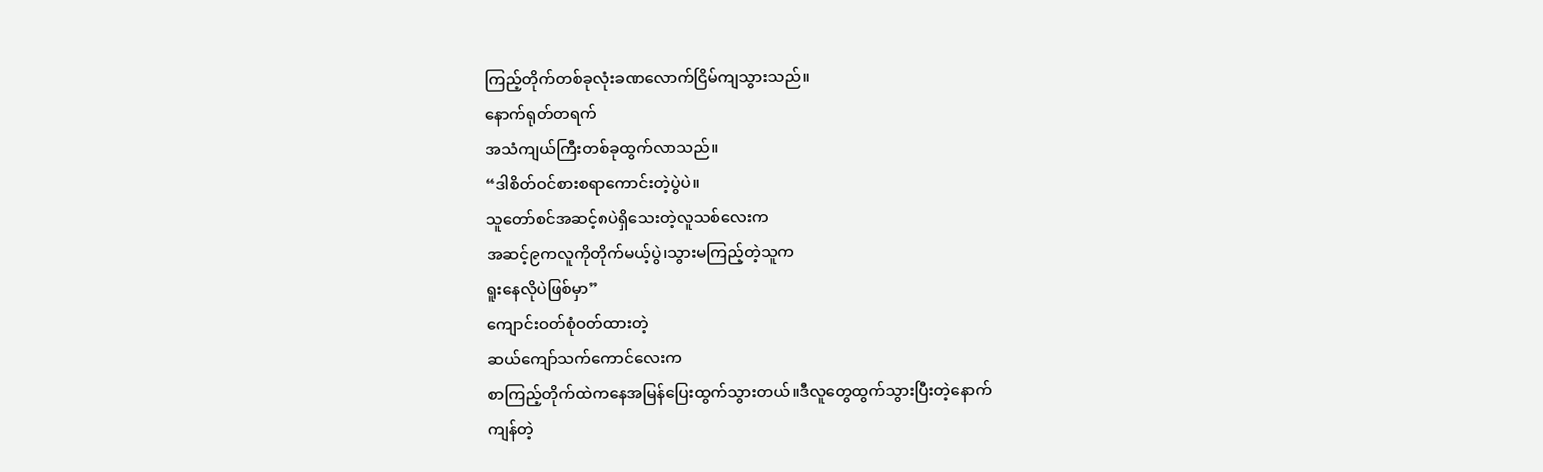ကြည့်တိုက်တစ်ခုလုံးခဏလောက်ငြိမ်ကျသွားသည်။
နောက်ရုတ်တရက်
အသံကျယ်ကြီးတစ်ခုထွက်လာသည်။
“ဒါစိတ်ဝင်စားစရာကောင်းတဲ့ပွဲပဲ။
သူတော်စင်အဆင့်၈ပဲရှိသေးတဲ့လူသစ်လေးက
အဆင့်၉ကလူကိုတိုက်မယ့်ပွဲ၊သွားမကြည့်တဲ့သူက
ရူးနေလိုပဲဖြစ်မှာ”
ကျောင်းဝတ်စုံဝတ်ထားတဲ့
ဆယ်ကျော်သက်ကောင်လေးက
စာကြည့်တိုက်ထဲကနေအမြန်ပြေးထွက်သွားတယ်။ဒီလူတွေထွက်သွားပြီးတဲ့နောက်
ကျန်တဲ့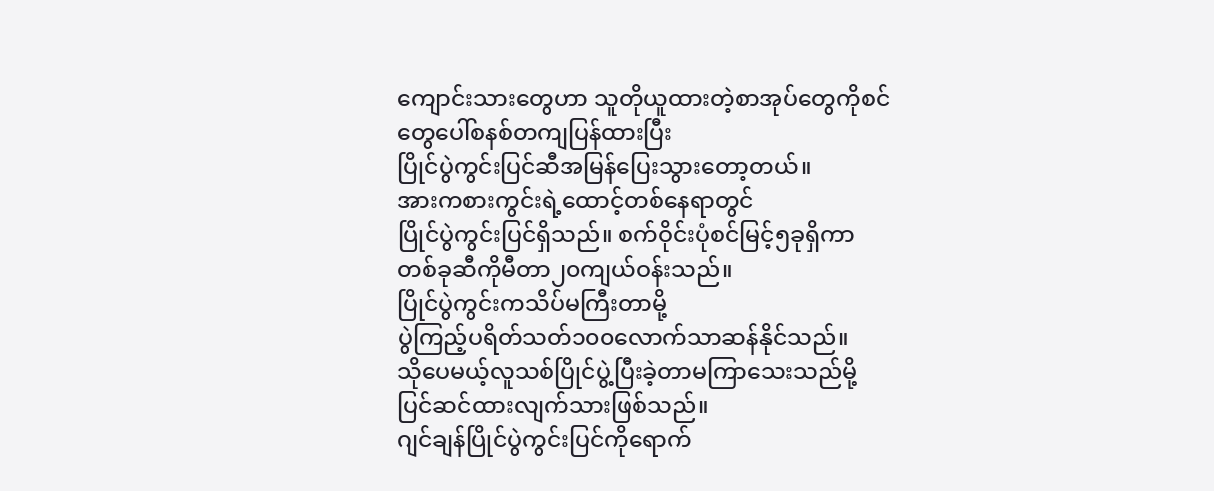ကျောင်းသားတွေဟာ သူတိုယူထားတဲ့စာအုပ်တွေကိုစင်တွေပေါ်စနစ်တကျပြန်ထားပြီး
ပြိုင်ပွဲကွင်းပြင်ဆီအမြန်ပြေးသွားတော့တယ်။
အားကစားကွင်းရဲ့ထောင့်တစ်နေရာတွင်
ပြိုင်ပွဲကွင်းပြင်ရှိသည်။ စက်ဝိုင်းပုံစင်မြင့်၅ခုရှိကာတစ်ခုဆီကိုမီတာ၂၀ကျယ်ဝန်းသည်။
ပြိုင်ပွဲကွင်းကသိပ်မကြီးတာမို့
ပွဲကြည့်ပရိတ်သတ်၁၀၀လောက်သာဆန်နိုင်သည်။
သိုပေမယ့်လူသစ်ပြိုင်ပွဲ့ပြီးခဲ့တာမကြာသေးသည်မို့
ပြင်ဆင်ထားလျက်သားဖြစ်သည်။
ဂျင်ချန်ပြိုင်ပွဲကွင်းပြင်ကိုရောက်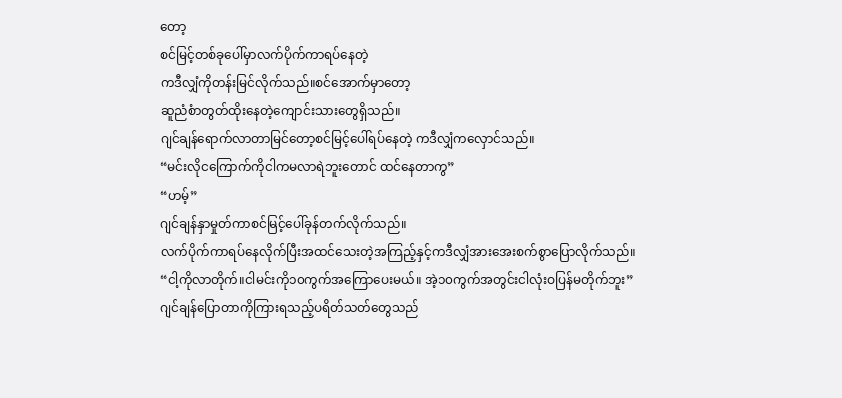တော့
စင်မြင့်တစ်ခုပေါ်မှာလက်ပိုက်ကာရပ်နေတဲ့
ကဒီလျှံကိုတန်းမြင်လိုက်သည်။စင်အောက်မှာတော့
ဆူညံစံာတွတ်ထိုးနေတဲ့ကျောင်းသားတွေရှိသည်။
ဂျင်ချန်ရောက်လာတာမြင်တော့စင်မြင့်ပေါ်ရပ်နေတဲ့ ကဒီလျှံကလှောင်သည်။
“မင်းလိုငကြောက်ကိုငါကမလာရဲဘူးတောင် ထင်နေတာကွ”
“ဟမ့်”
ဂျင်ချန်နှာမှုတ်ကာစင်မြင့်ပေါ်ခုန်တက်လိုက်သည်။
လက်ပိုက်ကာရပ်နေလိုက်ပြီးအထင်သေးတဲ့အကြည့်နှင့်ကဒီလျှံအားအေးစက်စွာပြောလိုက်သည်။
“ငါ့ကိုလာတိုက်။ငါမင်းကို၁၀ကွက်အကြောပေးမယ်။ အဲ့၁၀ကွက်အတွင်းငါလုံးဝပြန်မတိုက်ဘူး”
ဂျင်ချန်ပြောတာကိုကြားရသည့်ပရိတ်သတ်တွေသည်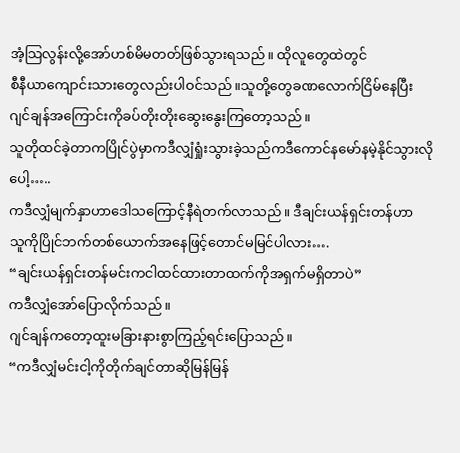အံ့သြလွန်းလို့အော်ဟစ်မိမတတ်ဖြစ်သွားရသည်။ ထိုလူတွေထဲတွင်
စီနီယာကျောင်းသားတွေလည်းပါဝင်သည်။သူတို့တွေခဏလောက်ငြိမ်နေပြီး
ဂျင်ချန်အကြောင်းကိုခပ်တိုးတိုးဆွေးနွေးကြတော့သည်။
သူတိုထင်ခဲ့တာကပြိုင်ပွဲမှာကဒီလျှံရှုံးသွားခဲ့သည်ကဒီကောင်နမော်နမဲ့နိုင်သွားလိုပေါ့…..
ကဒီလျှံမျက်နှာဟာဒေါသကြောင့်နီရဲတက်လာသည်။ ဒီချင်းယန်ရှင်းတန်ဟာ
သူကိုပြိုင်ဘက်တစ်ယောက်အနေဖြင့်တောင်မမြင်ပါလား….
“ချင်းယန်ရှင်းတန်မင်းကငါထင်ထားတာထက်ကိုအရှက်မရှိတာပဲ”
ကဒီလျှံအော်ပြောလိုက်သည်။
ဂျင်ချန်ကတော့ထူးမခြားနားစွာကြည့်ရင်းပြောသည်။
“ကဒီလျှံမင်းငါ့ကိုတိုက်ချင်တာဆိုမြန်မြန်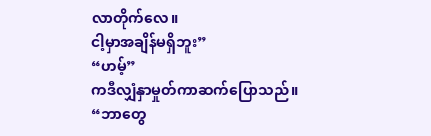လာတိုက်လေ။
ငါ့မှာအချိန်မရှိဘူး”
“ဟမ့်”
ကဒီလျှံနှာမှုတ်ကာဆက်ပြောသည်။
“ဘာတွေ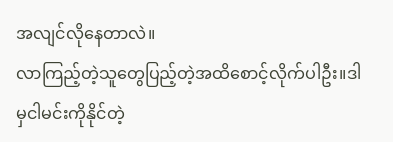အလျင်လိုနေတာလဲ။
လာကြည့်တဲ့သူတွေပြည့်တဲ့အထိစောင့်လိုက်ပါဦး။ဒါမှငါမင်းကိုနိုင်တဲ့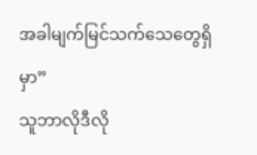အခါမျက်မြင်သက်သေတွေရှိမှာ”
သူဘာလိုဒီလို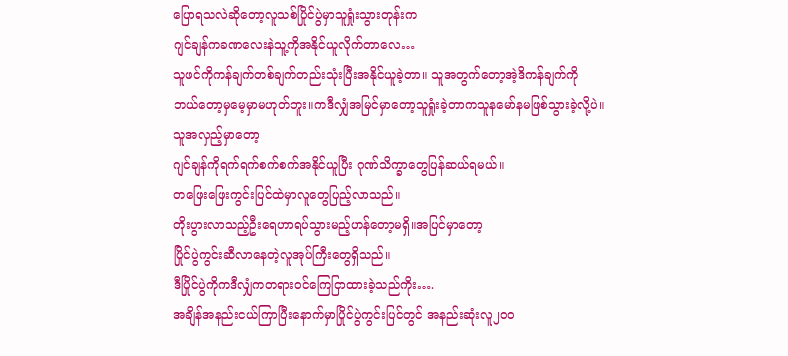ပြောရသလဲဆိုတော့လူသစ်ပြိုင်ပွဲမှာသူရှုံးသွားတုန်းက
ဂျင်ချန်ကခဏလေးနဲသူ့ကိုအနိုင်ယူလိုက်တာလေ…
သူဖင်ကိုကန်ချက်တစ်ချက်တည်းသုံးပြီးအနိုင်ယူခဲ့တာ။ သူအတွက်တော့အဲ့ဒိကန်ချက်ကို
ဘယ်တော့မှမေ့မှာမဟုတ်ဘူး။ကဒီလျှံအမြင်မှာတော့သူရှုံးခဲ့တာကသူနမော်နမဖြစ်သွားခဲ့လို့ပဲ။
သူအလှည့်မှာတော့
ဂျင်ချန်ကိုရက်ရက်စက်စက်အနိုင်ယူပြီး ဂုဏ်သိက္ခာတွေပြန်ဆယ်ရမယ်။
တဖြေးဖြေးကွင်းပြင်ထဲမှာလူတွေပြည့်လာသည်။
တိုးပွားလာသည့်ဦးရေဟာရပ်သွားမည့်ဟန်တော့မရှိ။အပြင်မှာတော့
ပြိုင်ပွဲကွင်းဆီလာနေတဲ့လူအုပ်ကြီးတွေရှိသည်။
ဒီပြိုင်ပွဲကိုကဒီလျှံကတရားဝင်ကြေငြာထားခဲ့သည်ကိုး….
အချိန်အနည်းငယ်ကြာပြီးနောက်မှာပြိုင်ပွဲကွင်းပြင်တွင် အနည်းဆုံးလူ၂၀၀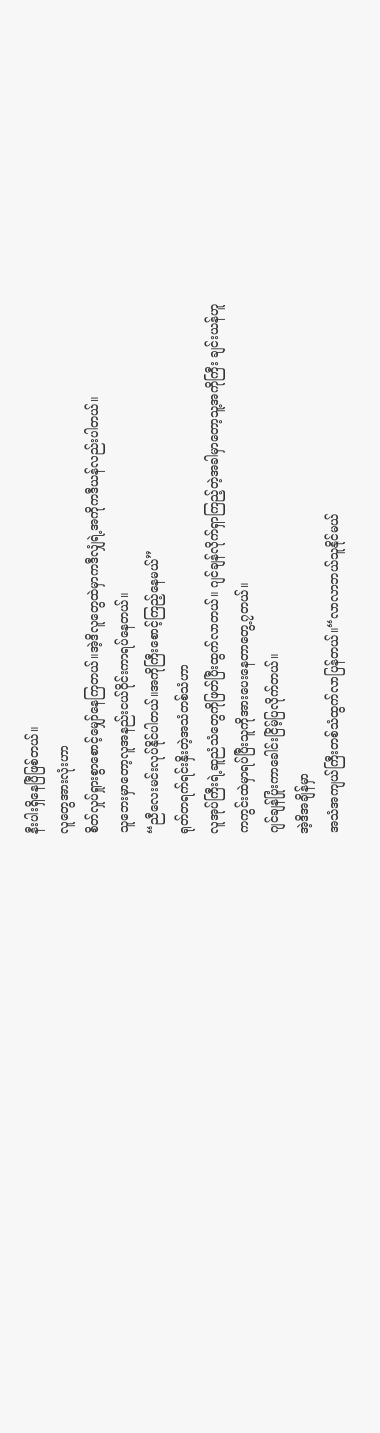နီးပါးရှိနေပြီဖြစ်တယ်။
လူတွေအားလုံးဟာ
စိတ်လှုပ်ရှုားစွာစောင့်မျှော်နေကြတယ်။အဲ့ဒိလူတွေထဲမှာကဒီလျှံရဲ့အကိုကဒီယန်လည်းပါတယ်။
သူဘေးမှာတော့လူအနည်းငယ်ဝိုင်းကာရပ်နေတယ်။
“ညီလေးမင်းလုပ်နိုင်ပါတယ်။အကိုကြီးစောင့်ကြည့်နေမယ်”
ရုတ်တရက်ရင်းနှိးတဲ့အသံတစ်သံဟာ
လူအုပ်ကြီးရဲ့ဆူညံသံတွေကိုဖြတ်ပြီးထွက်လာတယ်။ ဂျင်ချန်လိုက်ရှာကြည့်တဲ့အခါမှာတော့သူ့အကိုကြီး ချင်းယန်ဟူ
ကကွင်းထဲမှာရပ်ပြီးသူကိုအားပေးနေတာတွေ့၇တယ်။
ဂျင်ချန်ပြုံးကာခေါင်းငြိမ့်ပြလိုက်တယ်။
အဲ့ဒိအချိန်မှာ
အသံအကျယ်ကြီးတစ်သံထွက်လာပြန်တယ်။“လာလာဘယ်သူနိုင်မယ်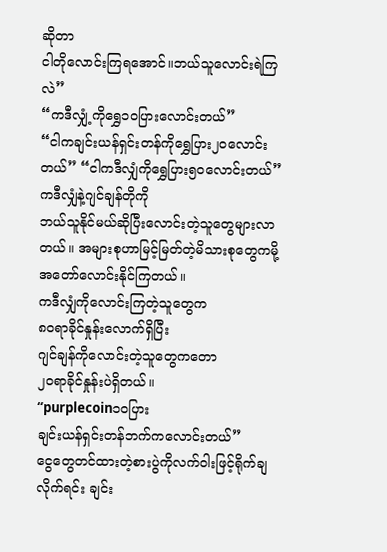ဆိုတာ
ငါတိုလောင်းကြရအောင်။ဘယ်သူလောင်းရဲကြလဲ”
“ကဒီလျှံ့ကိုရွှေ၁၀ပြားလောင်းတယ်”
“ငါကချင်းယန်ရှင်းတန်ကိုရွှေပြား၂၀လောင်းတယ်” “ငါကဒီလျှံကိုရွှေပြား၅၀လောင်းတယ်”
ကဒီလျှံနဲ့ဂျင်ချန်တိုကို
ဘယ်သူနိုင်မယ်ဆိုပြီးလောင်းတဲ့သူတွေများလာတယ်။ အများစုဟာမြင့်မြတ်တဲ့မိသားစုတွေကမို့
အတော်လောင်းနိုင်ကြတယ်။
ကဒီလျှံကိုလောင်းကြတဲ့သူတွေက
၈၀ရာခိုင်နှုန်းလောက်ရှိပြီး
ဂျင်ချန်ကိုလောင်းတဲ့သူတွေကတော
၂၀ရာခိုင်နှုန်းပဲရှိတယ်။
“purplecoin၁၀ပြား
ချင်းယန်ရှင်းတန်ဘက်ကလောင်းတယ်”
ငွေတွေတင်ထားတဲ့စားပွဲကိုလက်ဝါးဖြင့်ရိုက်ချလိုက်ရင်း ချင်း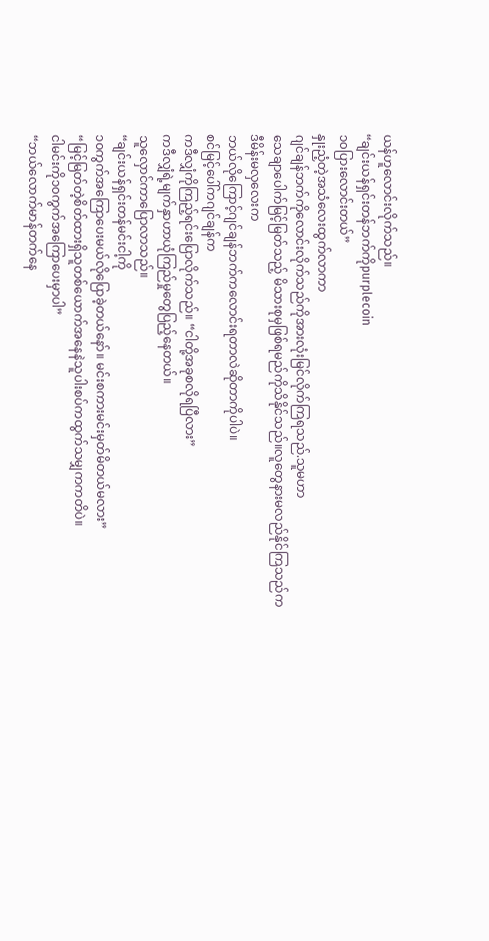ယန်ဟူလောင်းလိုက်သည်။
“ချင်းယန်ရှင်းတန်ဘက်ကိုpurplecoin
၁၀ပြားလောင်းတယ်”
နှုးညံ့တဲ့အသံလေးထွက်လာကာ
ဂျင်ချန်ဘက်ကိုလောင်းလိုက်သည်ကိုအားလုံးမြင်လိုက်ကြရသည်.သူမဟာ
သေချာပေါက်မြင့်မြတ်သည့် မိသားစုမှဖြစ်ရမည်ကိုသိနိုင်သည်။လူတွေနားမလည်နိုင်ကြသည်က
ဒီမိန်းမလှလေးက
ဘယ်လိုကြောင့်ဂျင်ချန်ဘက်ကလောင်းရတာလဲဆိုတာကိုပါပဲ။
စင်မြင့်ပေါ်ကဂျင်ချန်က
ကဒီလျှံကိုကြည့်ရင်းပြောလိုက်သည်။ “ငါတို့အခုစလိုရပြီလား”
ကဒီလျှံရဲ့မျက်နှာဟာယုံကြည်မှုတွေပြည့်နေတယ်။
သူလှောင်ကာပြောလာသည်။
“ချင်းယန်ရှင်းတန်မင်းငါ့ကို
၁၀ကွက်အကြောပေးမယ်လိုပြောခဲ့တယ်နော်။ မင်းစကားမင်းမှတ်မိတယ်မလား”
“မြင့်မြတ်တဲ့စိတ်ထားရှိသူတစ်ယောက်အနေနဲသူပါးစပ်ကထွက်သမျှကကတိပဲ။
ငါမင်းကို၁၀ကွက်အကြောပေးမှာပါ”
“ဘယ်လောက်မာန်တက်နေ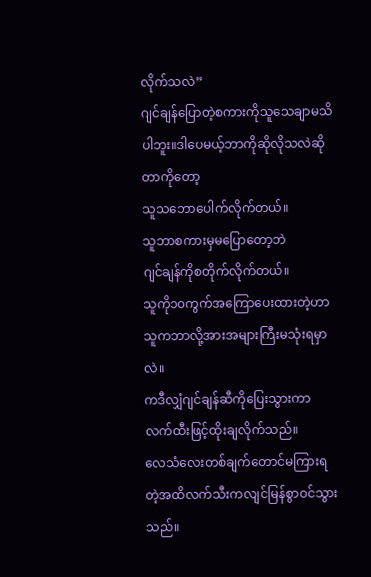လိုက်သလဲ”
ဂျင်ချန်ပြောတဲ့စကားကိုသူသေချာမသိပါဘူး။ဒါပေမယ့်ဘာကိုဆိုလိုသလဲဆိုတာကိုတော့
သူသဘောပေါက်လိုက်တယ်။
သူဘာစကားမှမပြောတော့ဘဲ
ဂျင်ချန်ကိုစတိုက်လိုက်တယ်။
သူကို၁၀ကွက်အကြောပေးထားတဲ့ဟာ သူကဘာလို့အားအများကြီးမသုံးရမှာလဲ။
ကဒီလျှံဂျင်ချန်ဆီကိုပြေးသွားကာ
လက်ထီးဖြင့်ထိုးချလိုက်သည်။
လေသံလေးတစ်ချက်တောင်မကြားရတဲ့အထိလက်သီးကလျင်မြန်စွာဝင်သွားသည်။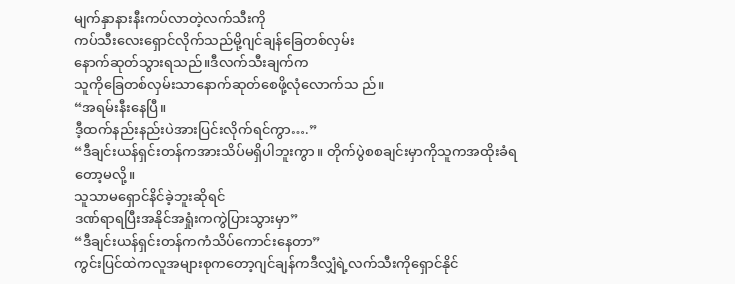မျက်နှာနားနီးကပ်လာတဲ့လက်သီးကို
ကပ်သီးလေးရှောင်လိုက်သည်မို့ဂျင်ချန်ခြေတစ်လှမ်း
နောက်ဆုတ်သွားရသည်။ဒီလက်သီးချက်က
သူကိုခြေတစ်လှမ်းသာနောက်ဆုတ်စေဖို့လုံလောက်သ ည်။
“အရမ်းနီးနေပြီ။
ဒီ့ထက်နည်းနည်းပဲအားပြင်းလိုက်ရင်ကွာ….”
“ဒီချင်းယန်ရှင်းတန်ကအားသိပ်မရှိပါဘူးကွာ။ တိုက်ပွဲစစချင်းမှာကိုသူကအထိုးခံရတော့မလို့။
သူသာမရှောင်နိင်ခဲ့ဘူးဆိုရင်
ဒဏ်ရာရပြီးအနိုင်အရှုံးကကွဲပြားသွားမှာ”
“ဒီချင်းယန်ရှင်းတန်ကကံသိပ်ကောင်းနေတာ”
ကွင်းပြင်ထဲကလူအများစုကတော့ဂျင်ချန်ကဒီလျှံရဲ့လက်သီးကိုရှောင်နိုင်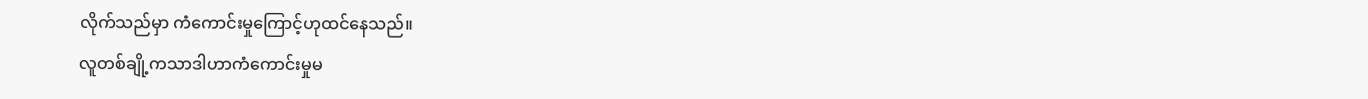လိုက်သည်မှာ ကံကောင်းမှုကြောင့်ဟုထင်နေသည်။
လူတစ်ချို့ကသာဒါဟာကံကောင်းမှုမ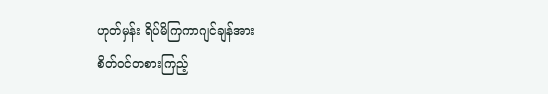ဟုတ်မှန်း ရိပ်မိကြကာဂျင်ချန်အား
စိတ်ဝင်တစားကြည့်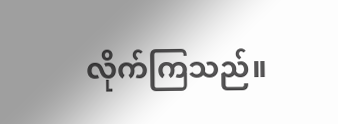လိုက်ကြသည်။